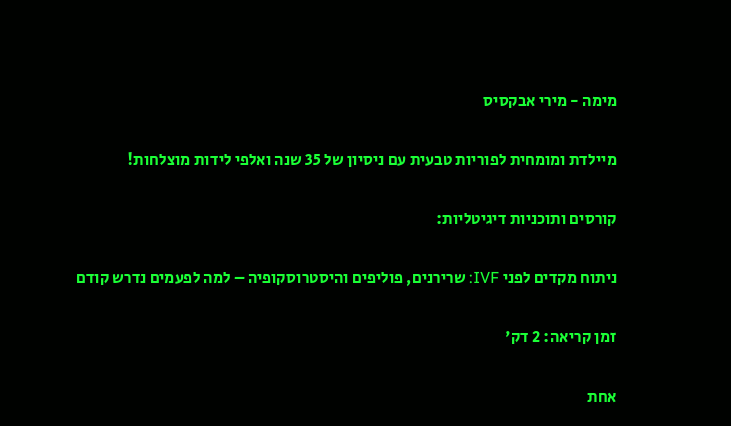מימה - מירי אבקסיס

מיילדת ומומחית לפוריות טבעית עם ניסיון של 35 שנה ואלפי לידות מוצלחות!

קורסים ותוכניות דיגיטליות:

ניתוח מקדים לפני IVF: שרירנים, פוליפים והיסטרוסקופיה – למה לפעמים נדרש קודם

זמן קריאה: 2 דק'

אחת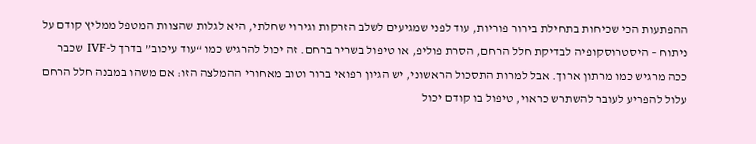ההפתעות הכי שכיחות בתחילת בירור פוריות, עוד לפני שמגיעים לשלב הזרקות וגירוי שחלתי, היא לגלות שהצוות המטפל ממליץ קודם על ניתוח – היסטרוסקופיה לבדיקת חלל הרחם, הסרת פוליפ, או טיפול בשריר ברחם. זה יכול להרגיש כמו “עוד עיכוב” בדרך ל-IVF שכבר ככה מרגיש כמו מרתון ארוך. אבל למרות התסכול הראשוני, יש הגיון רפואי ברור וטוב מאחורי ההמלצה הזו: אם משהו במבנה חלל הרחם עלול להפריע לעובר להשתרש כראוי, טיפול בו קודם יכול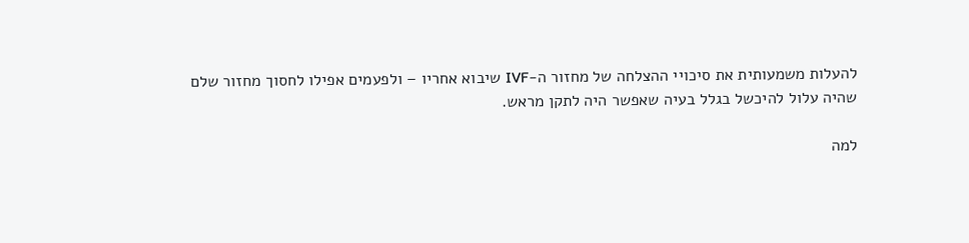להעלות משמעותית את סיכויי ההצלחה של מחזור ה-IVF שיבוא אחריו – ולפעמים אפילו לחסוך מחזור שלם שהיה עלול להיכשל בגלל בעיה שאפשר היה לתקן מראש.

למה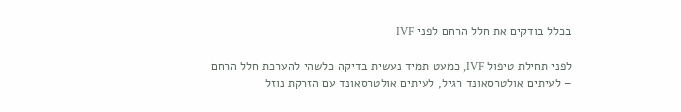בכלל בודקים את חלל הרחם לפני IVF

לפני תחילת טיפול IVF, כמעט תמיד נעשית בדיקה כלשהי להערכת חלל הרחם – לעיתים אולטרסאונד רגיל, לעיתים אולטרסאונד עם הזרקת נוזל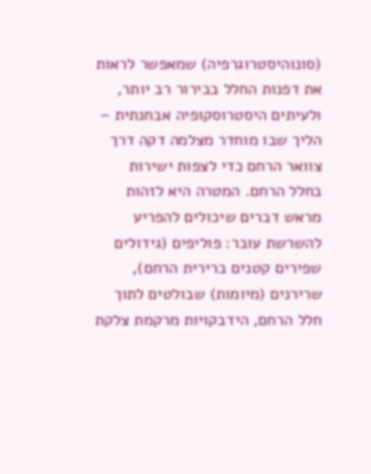(סונוהיסטרוגרפיה) שמאפשר לראות את דפנות החלל בבירור רב יותר, ולעיתים היסטרוסקופיה אבחנתית – הליך שבו מוחדר מצלמה דקה דרך צוואר הרחם כדי לצפות ישירות בחלל הרחם. המטרה היא לזהות מראש דברים שיכולים להפריע להשרשת עובר: פוליפים (גידולים שפירים קטנים ברירית הרחם), שרירנים (מיומות) שבולטים לתוך חלל הרחם, הידבקויות מרקמת צלקת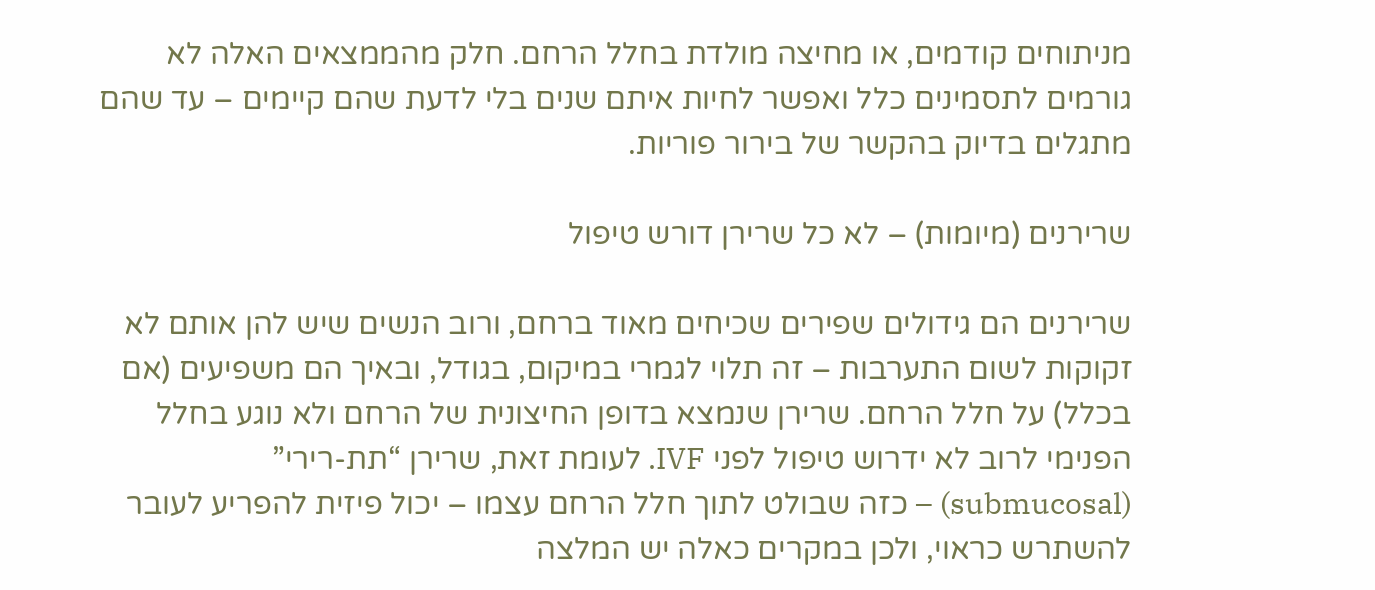מניתוחים קודמים, או מחיצה מולדת בחלל הרחם. חלק מהממצאים האלה לא גורמים לתסמינים כלל ואפשר לחיות איתם שנים בלי לדעת שהם קיימים – עד שהם מתגלים בדיוק בהקשר של בירור פוריות.

שרירנים (מיומות) – לא כל שרירן דורש טיפול

שרירנים הם גידולים שפירים שכיחים מאוד ברחם, ורוב הנשים שיש להן אותם לא זקוקות לשום התערבות – זה תלוי לגמרי במיקום, בגודל, ובאיך הם משפיעים (אם בכלל) על חלל הרחם. שרירן שנמצא בדופן החיצונית של הרחם ולא נוגע בחלל הפנימי לרוב לא ידרוש טיפול לפני IVF. לעומת זאת, שרירן “תת-רירי” (submucosal) – כזה שבולט לתוך חלל הרחם עצמו – יכול פיזית להפריע לעובר להשתרש כראוי, ולכן במקרים כאלה יש המלצה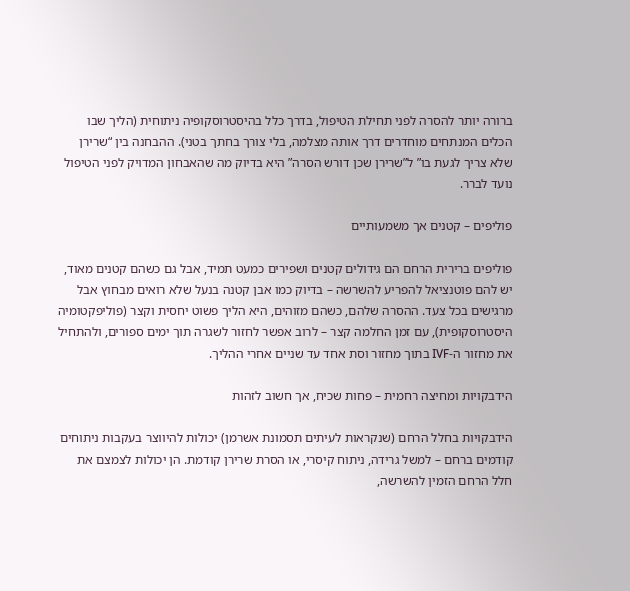ברורה יותר להסרה לפני תחילת הטיפול, בדרך כלל בהיסטרוסקופיה ניתוחית (הליך שבו הכלים המנתחים מוחדרים דרך אותה מצלמה, בלי צורך בחתך בטני). ההבחנה בין “שרירן שלא צריך לגעת בו” ל”שרירן שכן דורש הסרה” היא בדיוק מה שהאבחון המדויק לפני הטיפול נועד לברר.

פוליפים – קטנים אך משמעותיים

פוליפים ברירית הרחם הם גידולים קטנים ושפירים כמעט תמיד, אבל גם כשהם קטנים מאוד, יש להם פוטנציאל להפריע להשרשה – בדיוק כמו אבן קטנה בנעל שלא רואים מבחוץ אבל מרגישים בכל צעד. ההסרה שלהם, כשהם מזוהים, היא הליך פשוט יחסית וקצר (פוליפקטומיה היסטרוסקופית), עם זמן החלמה קצר – לרוב אפשר לחזור לשגרה תוך ימים ספורים, ולהתחיל את מחזור ה-IVF בתוך מחזור וסת אחד עד שניים אחרי ההליך.

הידבקויות ומחיצה רחמית – פחות שכיח, אך חשוב לזהות

הידבקויות בחלל הרחם (שנקראות לעיתים תסמונת אשרמן) יכולות להיווצר בעקבות ניתוחים קודמים ברחם – למשל גרידה, ניתוח קיסרי, או הסרת שרירן קודמת. הן יכולות לצמצם את חלל הרחם הזמין להשרשה,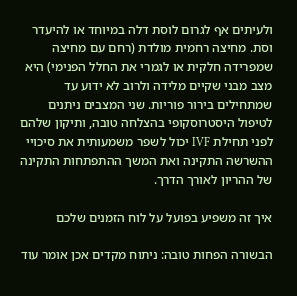ולעיתים אף לגרום לוסת דלה במיוחד או להיעדר וסת. מחיצה רחמית מולדת (רחם עם מחיצה שמפרידה חלקית או לגמרי את החלל הפנימי) היא מצב מבני שקיים מלידה ולרוב לא ידוע עד שמתחילים בירור פוריות. שני המצבים ניתנים לטיפול היסטרוסקופי בהצלחה טובה, ותיקון שלהם לפני תחילת IVF יכול לשפר משמעותית את סיכויי ההשרשה התקינה ואת המשך ההתפתחות התקינה של ההריון לאורך הדרך.

איך זה משפיע בפועל על לוח הזמנים שלכם

הבשורה הפחות טובה: ניתוח מקדים אכן אומר עוד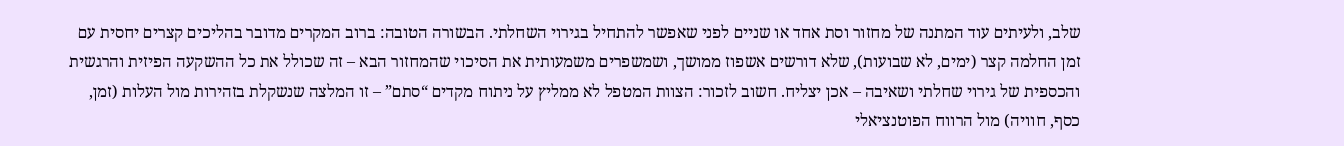שלב, ולעיתים עוד המתנה של מחזור וסת אחד או שניים לפני שאפשר להתחיל בגירוי השחלתי. הבשורה הטובה: ברוב המקרים מדובר בהליכים קצרים יחסית עם זמן החלמה קצר (ימים, לא שבועות), שלא דורשים אשפוז ממושך, ושמשפרים משמעותית את הסיכוי שהמחזור הבא – זה שכולל את כל ההשקעה הפיזית והרגשית והכספית של גירוי שחלתי ושאיבה – אכן יצליח. חשוב לזכור: הצוות המטפל לא ממליץ על ניתוח מקדים “סתם” – זו המלצה שנשקלת בזהירות מול העלות (זמן, כסף, חוויה) מול הרווח הפוטנציאלי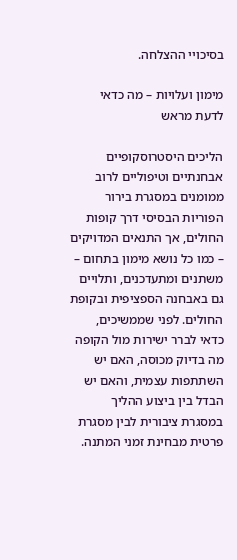בסיכויי ההצלחה.

מימון ועלויות – מה כדאי לדעת מראש

הליכים היסטרוסקופיים אבחנתיים וטיפוליים לרוב ממומנים במסגרת בירור הפוריות הבסיסי דרך קופות החולים, אך התנאים המדויקים – כמו כל נושא מימון בתחום – משתנים ומתעדכנים, ותלויים גם באבחנה הספציפית ובקופת החולים. לפני שממשיכים, כדאי לברר ישירות מול הקופה מה בדיוק מכוסה, האם יש השתתפות עצמית, והאם יש הבדל בין ביצוע ההליך במסגרת ציבורית לבין מסגרת פרטית מבחינת זמני המתנה.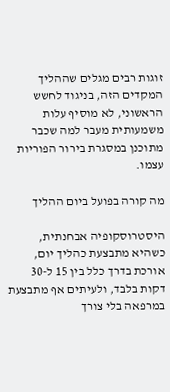זוגות רבים מגלים שההליך המקדים הזה, בניגוד לחשש הראשוני, לא מוסיף עלות משמעותית מעבר למה שכבר מתוכנן במסגרת בירור הפוריות עצמו.

מה קורה בפועל ביום ההליך

היסטרוסקופיה אבחנתית, כשהיא מתבצעת כהליך יום, אורכת בדרך כלל בין 15 ל-30 דקות בלבד, ולעיתים אף מתבצעת במרפאה בלי צורך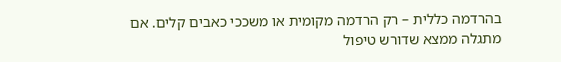בהרדמה כללית – רק הרדמה מקומית או משככי כאבים קלים. אם מתגלה ממצא שדורש טיפול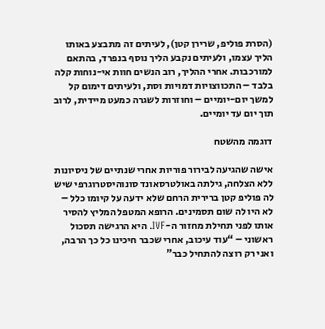(הסרת פוליפ, שרירן קטן), לעיתים זה מתבצע באותו הליך עצמו, ולעיתים נקבע הליך נוסף בנפרד, בהתאם למורכבות. אחרי ההליך, רוב הנשים חוות אי-נוחות קלה בלבד – התכווצויות דמויות וסת, ולעיתים דימום קל למשך יום-יומיים – וחוזרות לשגרה כמעט מיידית, לרוב תוך יום עד יומיים.

דוגמה מהשטח

אישה שהגיעה לבירור פוריות אחרי שנתיים של ניסיונות ללא הצלחה, גילתה באולטרסאונד סונוהיסטרוגרפי שיש לה פוליפ קטן ברירית הרחם שלא ידעה על קיומו כלל – לא היו לה שום תסמינים. הרופא המטפל המליץ להסיר אותו לפני תחילת מחזור ה-IVF. היא הרגישה תסכול ראשוני – “עוד עיכוב, אחרי שכבר חיכינו כל כך הרבה, ואני רק רוצה להתחיל כבר”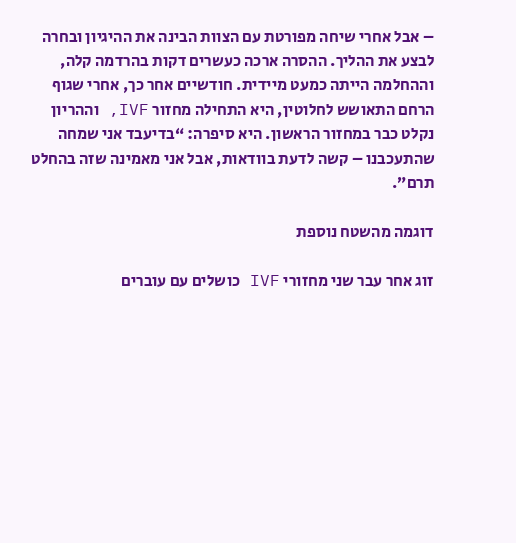– אבל אחרי שיחה מפורטת עם הצוות הבינה את ההיגיון ובחרה לבצע את ההליך. ההסרה ארכה כעשרים דקות בהרדמה קלה, וההחלמה הייתה כמעט מיידית. חודשיים אחר כך, אחרי שגוף הרחם התאושש לחלוטין, היא התחילה מחזור IVF, וההריון נקלט כבר במחזור הראשון. היא סיפרה: “בדיעבד אני שמחה שהתעכבנו – קשה לדעת בוודאות, אבל אני מאמינה שזה בהחלט תרם”.

דוגמה מהשטח נוספת

זוג אחר עבר שני מחזורי IVF כושלים עם עוברים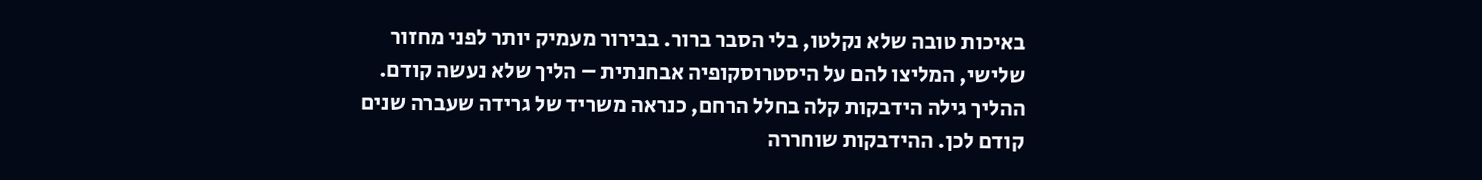באיכות טובה שלא נקלטו, בלי הסבר ברור. בבירור מעמיק יותר לפני מחזור שלישי, המליצו להם על היסטרוסקופיה אבחנתית – הליך שלא נעשה קודם. ההליך גילה הידבקות קלה בחלל הרחם, כנראה משריד של גרידה שעברה שנים קודם לכן. ההידבקות שוחררה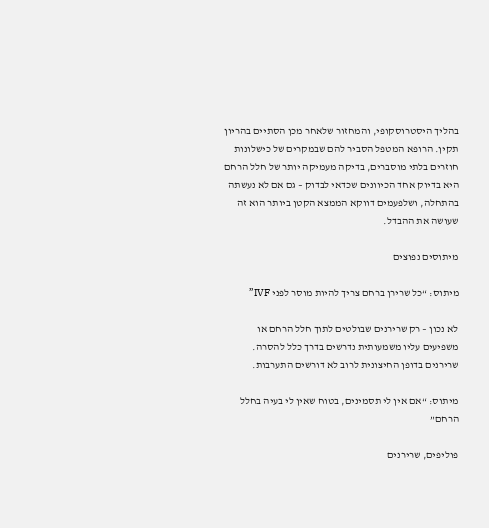בהליך היסטרוסקופי, והמחזור שלאחר מכן הסתיים בהריון תקין. הרופא המטפל הסביר להם שבמקרים של כישלונות חוזרים בלתי מוסברים, בדיקה מעמיקה יותר של חלל הרחם היא בדיוק אחד הכיוונים שכדאי לבדוק – גם אם לא נעשתה בהתחלה, ושלפעמים דווקא הממצא הקטן ביותר הוא זה שעושה את ההבדל.

מיתוסים נפוצים

מיתוס: “כל שרירן ברחם צריך להיות מוסר לפני IVF”

לא נכון – רק שרירנים שבולטים לתוך חלל הרחם או משפיעים עליו משמעותית נדרשים בדרך כלל להסרה. שרירנים בדופן החיצונית לרוב לא דורשים התערבות.

מיתוס: “אם אין לי תסמינים, בטוח שאין לי בעיה בחלל הרחם”

פוליפים, שרירנים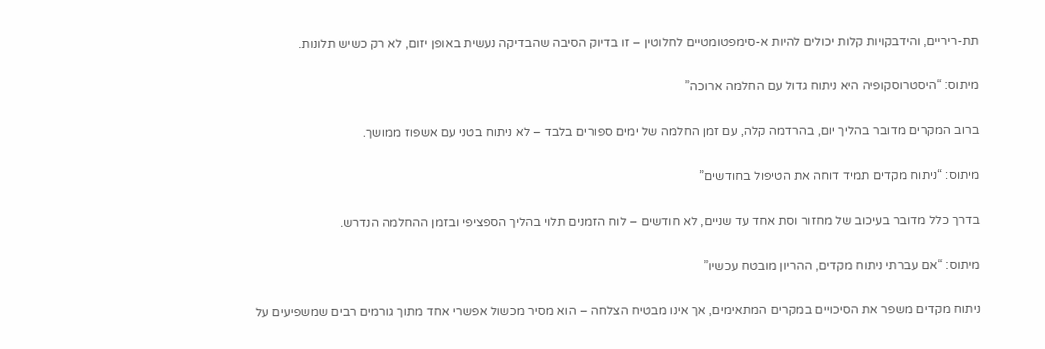תת-ריריים, והידבקויות קלות יכולים להיות א-סימפטומטיים לחלוטין – זו בדיוק הסיבה שהבדיקה נעשית באופן יזום, לא רק כשיש תלונות.

מיתוס: “היסטרוסקופיה היא ניתוח גדול עם החלמה ארוכה”

ברוב המקרים מדובר בהליך יום, בהרדמה קלה, עם זמן החלמה של ימים ספורים בלבד – לא ניתוח בטני עם אשפוז ממושך.

מיתוס: “ניתוח מקדים תמיד דוחה את הטיפול בחודשים”

בדרך כלל מדובר בעיכוב של מחזור וסת אחד עד שניים, לא חודשים – לוח הזמנים תלוי בהליך הספציפי ובזמן ההחלמה הנדרש.

מיתוס: “אם עברתי ניתוח מקדים, ההריון מובטח עכשיו”

ניתוח מקדים משפר את הסיכויים במקרים המתאימים, אך אינו מבטיח הצלחה – הוא מסיר מכשול אפשרי אחד מתוך גורמים רבים שמשפיעים על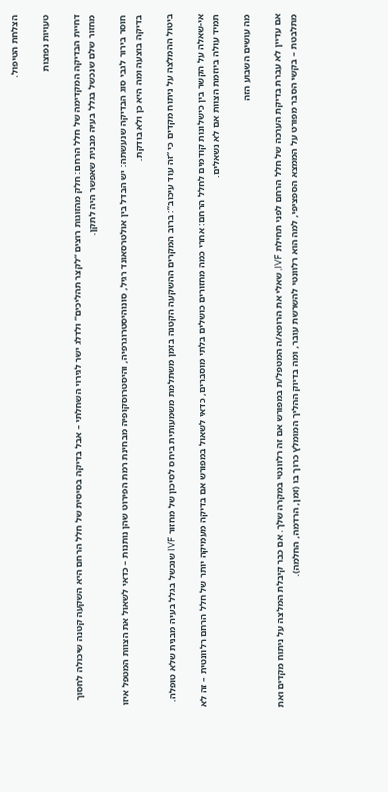הצלחת הטיפול.

טעויות נפוצות

דחיית הבדיקה המקדימה של חלל הרחם: חלק מהזוגות רוצים “לקצר תהליכים” ולדלג ישר לגירוי השחלתי – אבל בדיקה בסיסית של חלל הרחם היא השקעה קטנה שיכולה לחסוך מחזור שלם שנכשל בגלל בעיה מבנית שאפשר היה לתקן.

חוסר בירור לגבי סוג הבדיקה שנעשתה: יש הבדל בין אולטרסאונד רגיל, סונוהיסטרוגרפיה, והיסטרוסקופיה מבחינת רמת הפירוט שהן נותנות – כדאי לשאול את הצוות המטפל איזו בדיקה בוצעה ומה היא כן ולא בודקת.

ביטול ההמלצה על ניתוח מקדים כי “זה עוד עיכוב”: ברוב המקרים ההשקעה הקטנה בזמן משתלמת משמעותית ביחס לסיכון של מחזור IVF שנכשל בגלל בעיה מבנית שלא טופלה.

אי-שאלה על הקשר בין כישלונות קודמים לחלל הרחם: אחרי כמה מחזורים כושלים בלתי מוסברים, כדאי לשאול במפורש אם בדיקה מעמיקה יותר של חלל הרחם רלוונטית – זה לא תמיד עולה ביוזמת הצוות אם לא נשאלים.

מה עושים השבוע הזה

אם עדיין לא עברת בדיקת הערכה של חלל הרחם לפני תחילת IVF, שאלי את הרופא/ה המטפל/ת במפורש אם זה רלוונטי במקרה שלך. אם כבר קיבלת המלצה על ניתוח מקדים ואת מתלבטת – בקשי הסבר מפורט על הממצא הספציפי, למה הוא רלוונטי להשרשת עובר, ומה בדיוק ההליך המומלץ כרוך בו (זמן, הרדמה, החלמה).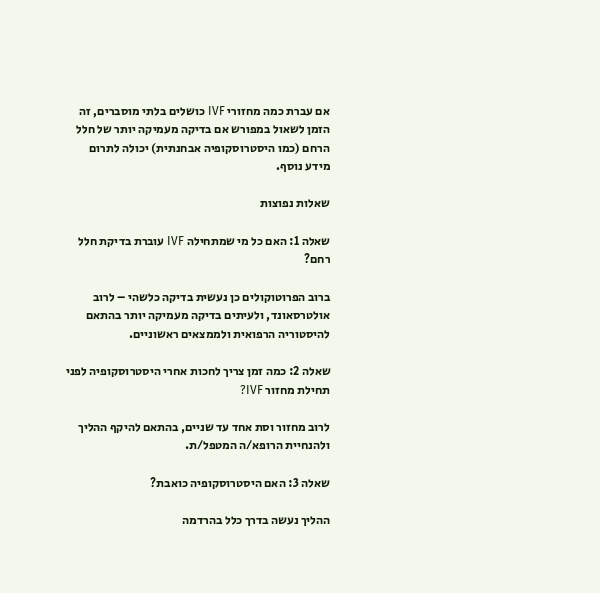אם עברת כמה מחזורי IVF כושלים בלתי מוסברים, זה הזמן לשאול במפורש אם בדיקה מעמיקה יותר של חלל הרחם (כמו היסטרוסקופיה אבחנתית) יכולה לתרום מידע נוסף.

שאלות נפוצות

שאלה 1: האם כל מי שמתחילה IVF עוברת בדיקת חלל רחם?

ברוב הפרוטוקולים כן נעשית בדיקה כלשהי – לרוב אולטרסאונד, ולעיתים בדיקה מעמיקה יותר בהתאם להיסטוריה הרפואית ולממצאים ראשוניים.

שאלה 2: כמה זמן צריך לחכות אחרי היסטרוסקופיה לפני תחילת מחזור IVF?

לרוב מחזור וסת אחד עד שניים, בהתאם להיקף ההליך ולהנחיית הרופא/ה המטפל/ת.

שאלה 3: האם היסטרוסקופיה כואבת?

ההליך נעשה בדרך כלל בהרדמה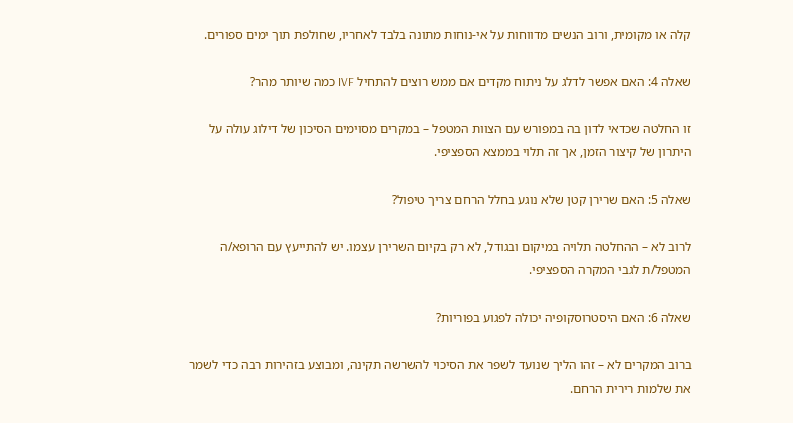קלה או מקומית, ורוב הנשים מדווחות על אי-נוחות מתונה בלבד לאחריו, שחולפת תוך ימים ספורים.

שאלה 4: האם אפשר לדלג על ניתוח מקדים אם ממש רוצים להתחיל IVF כמה שיותר מהר?

זו החלטה שכדאי לדון בה במפורש עם הצוות המטפל – במקרים מסוימים הסיכון של דילוג עולה על היתרון של קיצור הזמן, אך זה תלוי בממצא הספציפי.

שאלה 5: האם שרירן קטן שלא נוגע בחלל הרחם צריך טיפול?

לרוב לא – ההחלטה תלויה במיקום ובגודל, לא רק בקיום השרירן עצמו. יש להתייעץ עם הרופא/ה המטפל/ת לגבי המקרה הספציפי.

שאלה 6: האם היסטרוסקופיה יכולה לפגוע בפוריות?

ברוב המקרים לא – זהו הליך שנועד לשפר את הסיכוי להשרשה תקינה, ומבוצע בזהירות רבה כדי לשמר את שלמות רירית הרחם.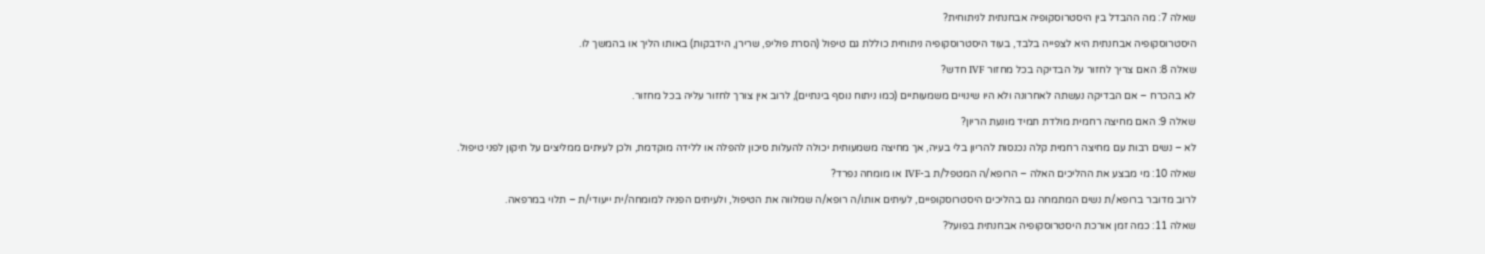שאלה 7: מה ההבדל בין היסטרוסקופיה אבחנתית לניתוחית?

היסטרוסקופיה אבחנתית היא לצפייה בלבד, בעוד היסטרוסקופיה ניתוחית כוללת גם טיפול (הסרת פוליפ, שרירן, הידבקות) באותו הליך או בהמשך לו.

שאלה 8: האם צריך לחזור על הבדיקה בכל מחזור IVF חדש?

לא בהכרח – אם הבדיקה נעשתה לאחרונה ולא היו שינויים משמעותיים (כמו ניתוח נוסף בינתיים), לרוב אין צורך לחזור עליה בכל מחזור.

שאלה 9: האם מחיצה רחמית מולדת תמיד מונעת הריון?

לא – נשים רבות עם מחיצה רחמית קלה נכנסות להריון בלי בעיה, אך מחיצה משמעותית יכולה להעלות סיכון להפלה או ללידה מוקדמת, ולכן לעיתים ממליצים על תיקון לפני טיפול.

שאלה 10: מי מבצע את ההליכים האלה – הרופא/ה המטפל/ת ב-IVF או מומחה נפרד?

לרוב מדובר ברופא/ת נשים המתמחה גם בהליכים היסטרוסקופיים, לעיתים אותו/ה רופא/ה שמלווה את הטיפול, ולעיתים הפניה למומחה/ית ייעודי/ת – תלוי במרפאה.

שאלה 11: כמה זמן אורכת היסטרוסקופיה אבחנתית בפועל?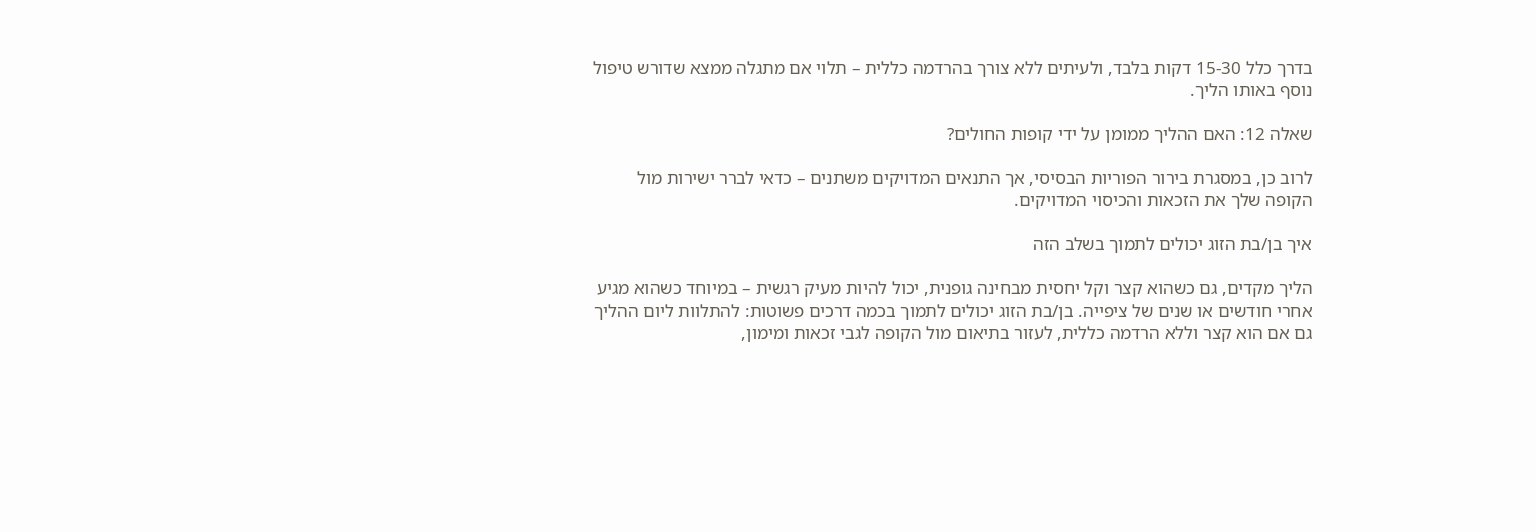בדרך כלל 15-30 דקות בלבד, ולעיתים ללא צורך בהרדמה כללית – תלוי אם מתגלה ממצא שדורש טיפול נוסף באותו הליך.

שאלה 12: האם ההליך ממומן על ידי קופות החולים?

לרוב כן, במסגרת בירור הפוריות הבסיסי, אך התנאים המדויקים משתנים – כדאי לברר ישירות מול הקופה שלך את הזכאות והכיסוי המדויקים.

איך בן/בת הזוג יכולים לתמוך בשלב הזה

הליך מקדים, גם כשהוא קצר וקל יחסית מבחינה גופנית, יכול להיות מעיק רגשית – במיוחד כשהוא מגיע אחרי חודשים או שנים של ציפייה. בן/בת הזוג יכולים לתמוך בכמה דרכים פשוטות: להתלוות ליום ההליך גם אם הוא קצר וללא הרדמה כללית, לעזור בתיאום מול הקופה לגבי זכאות ומימון,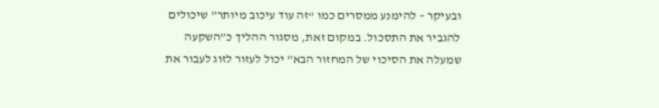ובעיקר – להימנע ממסרים כמו “זה עוד עיכוב מיותר” שיכולים להגביר את התסכול. במקום זאת, מסגור ההליך כ”השקעה שמעלה את הסיכוי של המחזור הבא” יכול לעזור לזוג לעבור את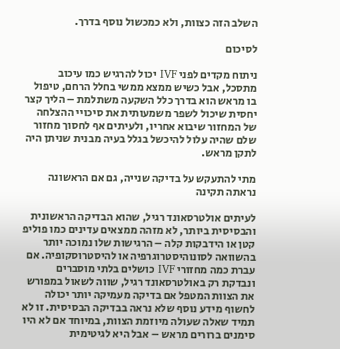השלב הזה כצוות, ולא כמכשול נוסף בדרך.

לסיכום

ניתוח מקדים לפני IVF יכול להרגיש כמו עיכוב מתסכל, אבל כשיש ממצא ממשי בחלל הרחם, טיפול בו מראש הוא בדרך כלל השקעה משתלמת – הליך קצר יחסית שיכול לשפר משמעותית את סיכויי ההצלחה של המחזור שיבוא אחריו, ולעיתים אף לחסוך מחזור שלם שהיה עלול להיכשל בגלל בעיה מבנית שניתן היה לתקן מראש.

מתי להתעקש על בדיקה שנייה, גם אם הראשונה נראתה תקינה

לעיתים אולטרסאונד רגיל, שהוא הבדיקה הראשונית והבסיסית ביותר, לא מזהה ממצאים עדינים כמו פוליפ קטן או הידבקות קלה – הרגישות שלו נמוכה יותר בהשוואה לסונוהיסטרוגרפיה או להיסטרוסקופיה. אם עברת כמה מחזורי IVF כושלים בלתי מוסברים ונבדקת רק באולטרסאונד רגיל, שווה לשאול במפורש את הצוות המטפל אם בדיקה מעמיקה יותר יכולה לחשוף מידע נוסף שלא נראה בבדיקה הבסיסית. זו לא תמיד שאלה שעולה מיוזמת הצוות, במיוחד אם לא היו סימנים ברורים מראש – אבל היא לגיטימית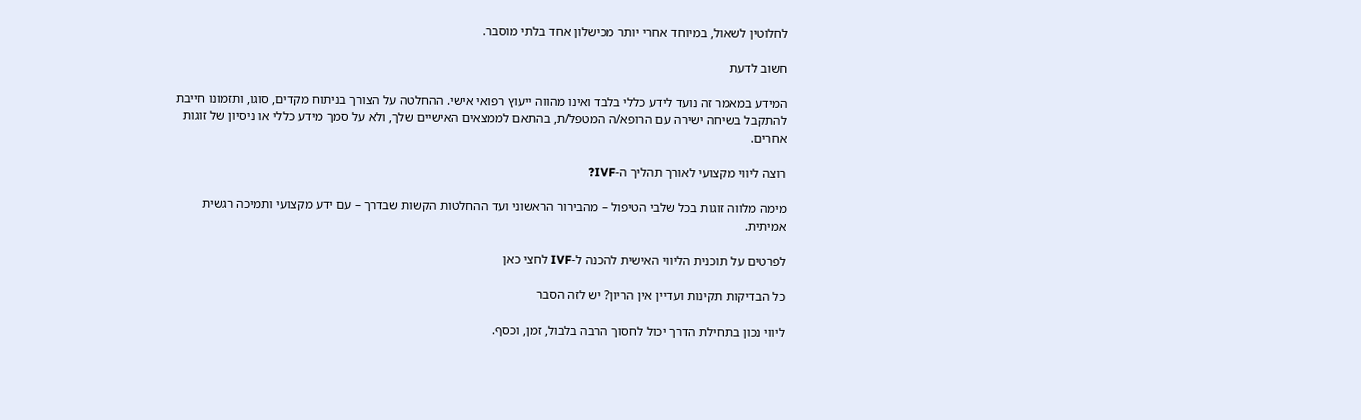לחלוטין לשאול, במיוחד אחרי יותר מכישלון אחד בלתי מוסבר.

חשוב לדעת

המידע במאמר זה נועד לידע כללי בלבד ואינו מהווה ייעוץ רפואי אישי. ההחלטה על הצורך בניתוח מקדים, סוגו, ותזמונו חייבת להתקבל בשיחה ישירה עם הרופא/ה המטפל/ת, בהתאם לממצאים האישיים שלך, ולא על סמך מידע כללי או ניסיון של זוגות אחרים.

רוצה ליווי מקצועי לאורך תהליך ה-IVF?

מימה מלווה זוגות בכל שלבי הטיפול – מהבירור הראשוני ועד ההחלטות הקשות שבדרך – עם ידע מקצועי ותמיכה רגשית אמיתית.

לפרטים על תוכנית הליווי האישית להכנה ל-IVF לחצי כאן

כל הבדיקות תקינות ועדיין אין הריון? יש לזה הסבר

ליווי נכון בתחילת הדרך יכול לחסוך הרבה בלבול, זמן, וכסף.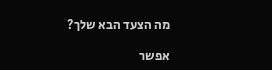מה הצעד הבא שלך?

אפשר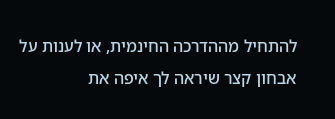להתחיל מההדרכה החינמית, או לענות על אבחון קצר שיראה לך איפה את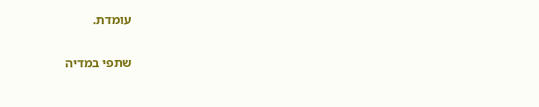עומדת.

שתפי במדיה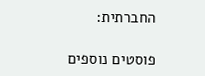החברתית:

פוסטים נוספים